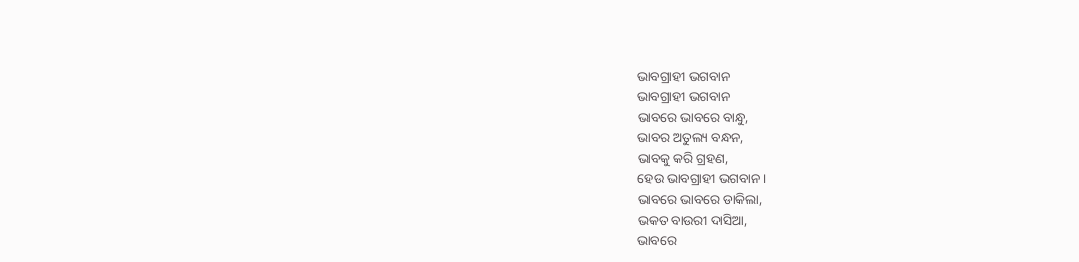ଭାବଗ୍ରାହୀ ଭଗବାନ
ଭାବଗ୍ରାହୀ ଭଗବାନ
ଭାବରେ ଭାବରେ ବାନ୍ଧୁ,
ଭାବର ଅତୁଲ୍ୟ ବନ୍ଧନ,
ଭାବକୁ କରି ଗ୍ରହଣ,
ହେଉ ଭାବଗ୍ରାହୀ ଭଗବାନ।
ଭାବରେ ଭାବରେ ଡାକିଲା,
ଭକତ ବାଉରୀ ଦାସିଆ,
ଭାବରେ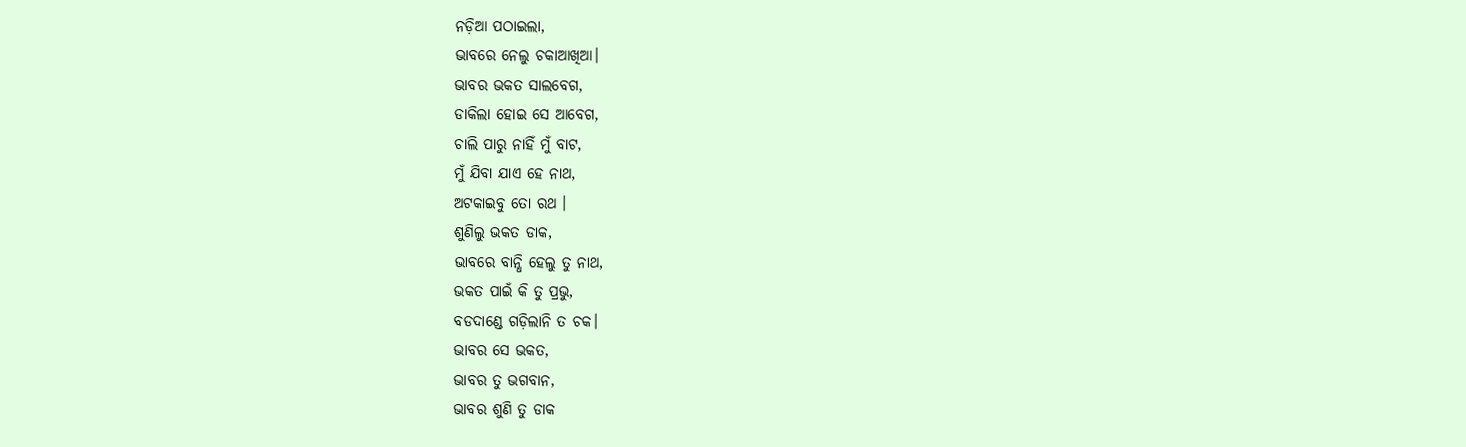ନଡ଼ିଆ ପଠାଇଲା,
ଭାବରେ ନେଲୁ ଚକାଆଖିଆ।
ଭାବର ଭକତ ସାଲବେଗ,
ଡାକିଲା ହୋଇ ସେ ଆବେଗ,
ଚାଲି ପାରୁ ନାହିଁ ମୁଁ ବାଟ,
ମୁଁ ଯିବା ଯାଏ ହେ ନାଥ,
ଅଟକାଇବୁ ତୋ ରଥ ।
ଶୁଣିଲୁ ଭକତ ଡାକ,
ଭାବରେ ବାନ୍ଧି ହେଲୁ ତୁ ନାଥ,
ଭକତ ପାଇଁ କି ତୁ ପ୍ରଭୁ,
ବଡଦାଣ୍ଡେ ଗଡ଼ିଲାନି ତ ଚକ।
ଭାବର ସେ ଭକତ,
ଭାବର ତୁ ଭଗବାନ,
ଭାବର ଶୁଣି ତୁ ଡାକ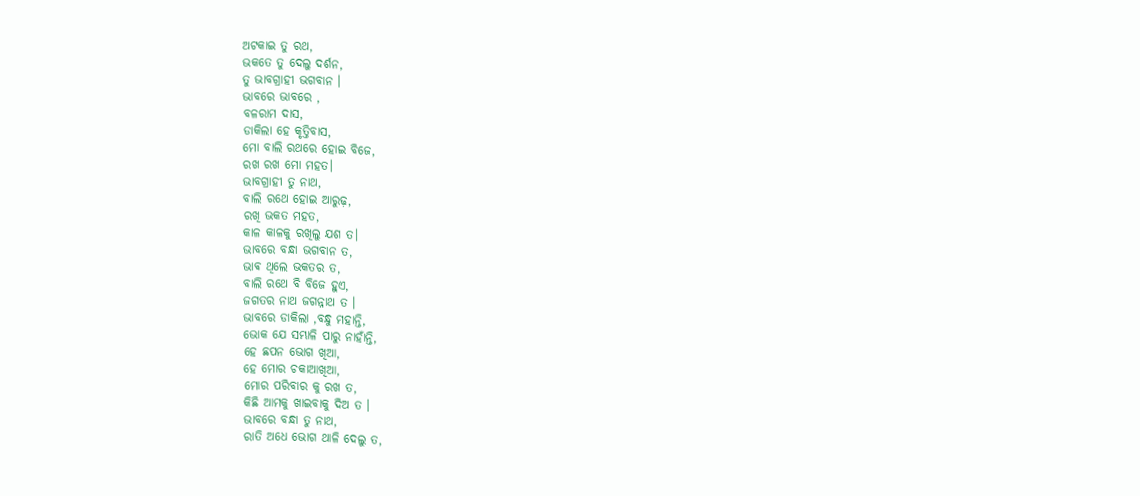ଅଟକାଇ ତୁ ରଥ,
ଭକତେ ତୁ ଦେଲୁ ଦର୍ଶନ,
ତୁ ଭାବଗ୍ରାହୀ ଭଗବାନ ।
ଭାବରେ ଭାବରେ ,
ବଳରାମ ଦାସ,
ଡାକିଲା ହେ କୃତ୍ତିବାସ,
ମୋ ବାଲି ରଥରେ ହୋଇ ବିଜେ,
ରଖ ରଖ ମୋ ମହତ।
ଭାବଗ୍ରାହୀ ତୁ ନାଥ,
ବାଲି ରଥେ ହୋଇ ଆରୁଢ଼,
ରଖି ଭକତ ମହତ,
କାଳ କାଳକୁ ରଖିଲୁ ଯଶ ତ।
ଭାବରେ ବନ୍ଧା ଭଗବାନ ତ,
ଭାଵ ଥିଲେ ଭକତର ତ,
ବାଲି ରଥେ ବି ବିଜେ ହୁଏ,
ଜଗତର ନାଥ ଜଗନ୍ନାଥ ତ ।
ଭାବରେ ଡାକିଲା ,ବନ୍ଧୁ ମହାନ୍ତି,
ଭୋକ ଯେ ସମ୍ଭାଳି ପାରୁ ନାହାଁନ୍ତି,
ହେ ଛପନ ଭୋଗ ଖିଆ,
ହେ ମୋର ଚକାଆଖିଆ,
ମୋର ପରିବାର କୁ ରଖ ତ,
କିଛି ଆମକୁ ଖାଇବାକୁ ଦିଅ ତ ।
ଭାବରେ ବନ୍ଧା ତୁ ନାଥ,
ରାତି ଅଧେ ଭୋଗ ଥାଳି ଦେଲୁ ତ,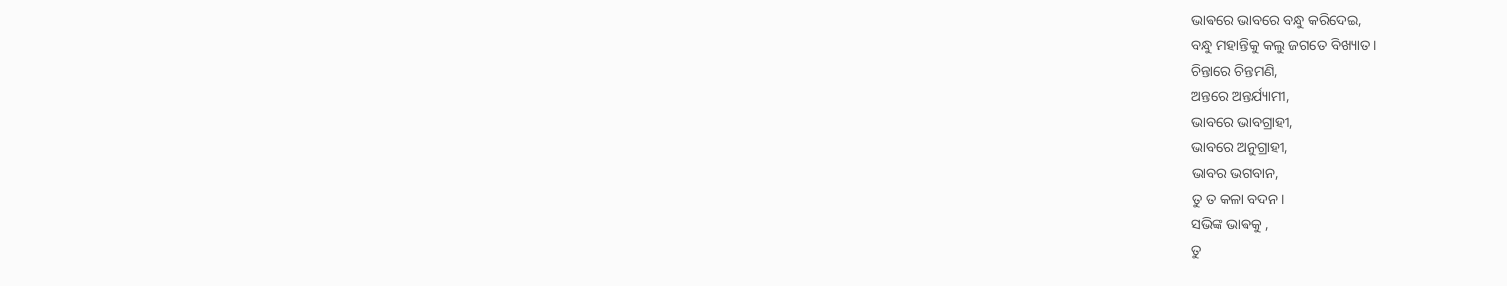ଭାଵରେ ଭାବରେ ବନ୍ଧୁ କରିଦେଇ,
ବନ୍ଧୁ ମହାନ୍ତିକୁ କଲୁ ଜଗତେ ବିଖ୍ୟାତ।
ଚିନ୍ତାରେ ଚିନ୍ତମଣି,
ଅନ୍ତରେ ଅନ୍ତର୍ଯ୍ୟାମୀ,
ଭାବରେ ଭାବଗ୍ରାହୀ,
ଭାବରେ ଅନୁଗ୍ରାହୀ,
ଭାବର ଭଗବାନ,
ତୁ ତ କଳା ବଦନ।
ସଭିଙ୍କ ଭାଵକୁ ,
ତୁ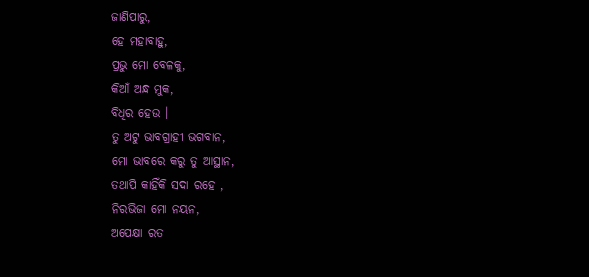ଜାଣିପାରୁ,
ହେ ମହାବାହୁ,
ପ୍ରଭୁ ମୋ ବେଳକୁ,
କିଆଁ ଅନ୍ଧ ମୁକ,
ବିଧିର ହେଉ ।
ତୁ ଅଟୁ ଭାବଗ୍ରାହୀ ଭଗବାନ,
ମୋ ଭାବରେ କରୁ ତୁ ଆସ୍ଥାନ,
ତଥାପି କାହିଁକି ସଦା ରହେ ,
ନିରଭିଜା ମୋ ନୟନ,
ଅପେକ୍ଷା ରତ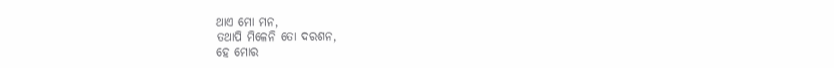ଥାଏ ମୋ ମନ,
ତଥାପି ମିଳେନି ତୋ ଦରଶନ,
ହେ ମୋର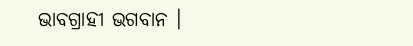ଭାବଗ୍ରାହୀ ଭଗବାନ ।